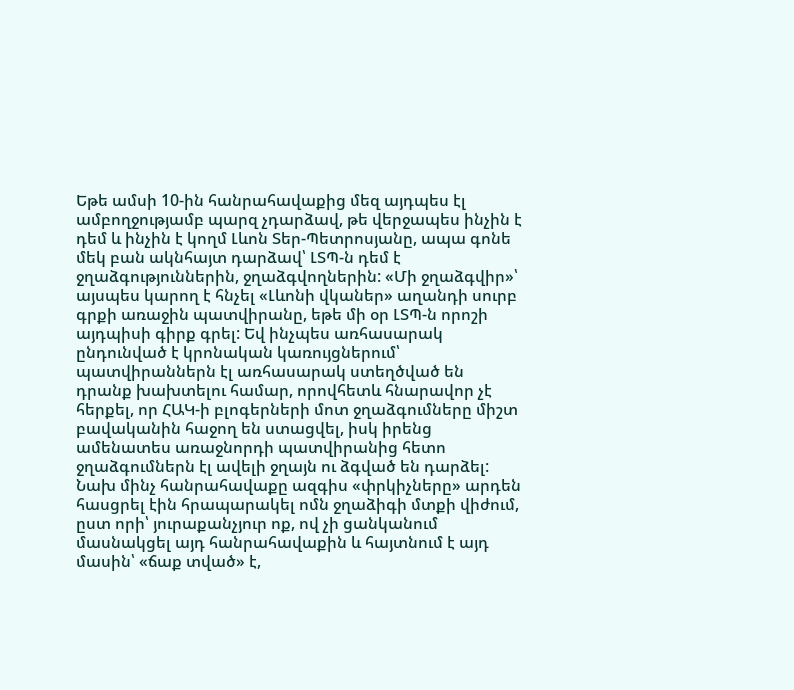Եթե ամսի 10-ին հանրահավաքից մեզ այդպես էլ ամբողջությամբ պարզ չդարձավ, թե վերջապես ինչին է դեմ և ինչին է կողմ Լևոն Տեր-Պետրոսյանը, ապա գոնե մեկ բան ակնհայտ դարձավ՝ ԼՏՊ-ն դեմ է ջղաձգություններին, ջղաձգվողներին: «Մի ջղաձգվիր»՝ այսպես կարող է հնչել «Լևոնի վկաներ» աղանդի սուրբ գրքի առաջին պատվիրանը, եթե մի օր ԼՏՊ-ն որոշի այդպիսի գիրք գրել: Եվ ինչպես առհասարակ ընդունված է կրոնական կառույցներում՝ պատվիրաններն էլ առհասարակ ստեղծված են դրանք խախտելու համար, որովհետև հնարավոր չէ հերքել, որ ՀԱԿ-ի բլոգերների մոտ ջղաձգումները միշտ բավականին հաջող են ստացվել, իսկ իրենց ամենատես առաջնորդի պատվիրանից հետո ջղաձգումներն էլ ավելի ջղայն ու ձգված են դարձել:
Նախ մինչ հանրահավաքը ազգիս «փրկիչները» արդեն հասցրել էին հրապարակել ոմն ջղաձիգի մտքի վիժում, ըստ որի՝ յուրաքանչյուր ոք, ով չի ցանկանում մասնակցել այդ հանրահավաքին և հայտնում է այդ մասին՝ «ճաք տված» է,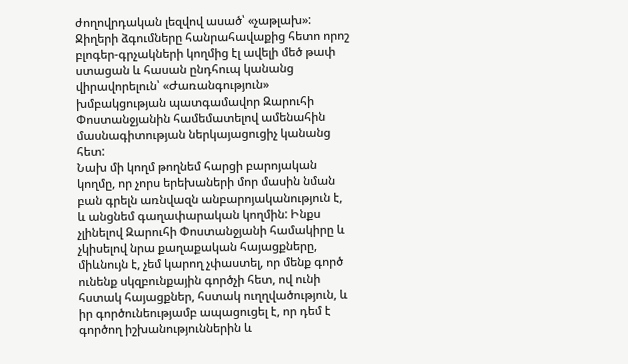ժողովրդական լեզվով ասած՝ «չաթլախ»: Ջիղերի ձգումները հանրահավաքից հետո որոշ բլոգեր-գրչակների կողմից էլ ավելի մեծ թափ ստացան և հասան ընդհուպ կանանց վիրավորելուն՝ «Ժառանգություն» խմբակցության պատգամավոր Զարուհի Փոստանջյանին համեմատելով ամենահին մասնագիտության ներկայացուցիչ կանանց հետ:
Նախ մի կողմ թողնեմ հարցի բարոյական կողմը, որ չորս երեխաների մոր մասին նման բան գրելն առնվազն անբարոյականություն է, և անցնեմ գաղափարական կողմին: Ինքս չլինելով Զարուհի Փոստանջյանի համակիրը և չկիսելով նրա քաղաքական հայացքները, միևնույն է, չեմ կարող չփաստել, որ մենք գործ ունենք սկզբունքային գործչի հետ, ով ունի հստակ հայացքներ, հստակ ուղղվածություն, և իր գործունեությամբ ապացուցել է, որ դեմ է գործող իշխանություններին և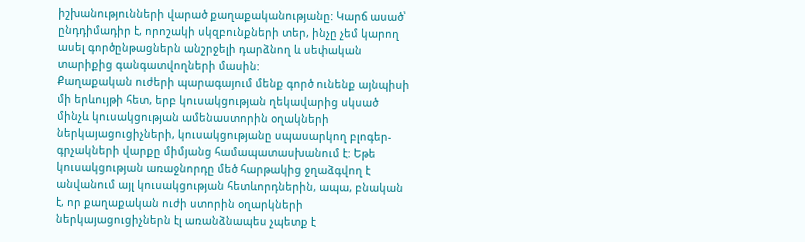իշխանությունների վարած քաղաքականությանը: Կարճ ասած՝ ընդդիմադիր է, որոշակի սկզբունքների տեր, ինչը չեմ կարող ասել գործընթացներն անշրջելի դարձնող և սեփական տարիքից գանգատվողների մասին:
Քաղաքական ուժերի պարագայում մենք գործ ունենք այնպիսի մի երևույթի հետ, երբ կուսակցության ղեկավարից սկսած մինչև կուսակցության ամենաստորին օղակների ներկայացուցիչների, կուսակցությանը սպասարկող բլոգեր-գրչակների վարքը միմյանց համապատասխանում է: Եթե կուսակցության առաջնորդը մեծ հարթակից ջղաձգվող է անվանում այլ կուսակցության հետևորդներին, ապա, բնական է, որ քաղաքական ուժի ստորին օղարկների ներկայացուցիչներն էլ առանձնապես չպետք է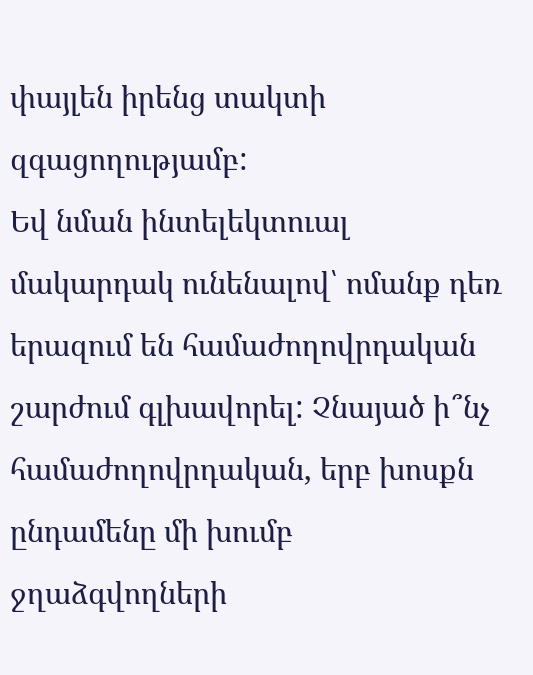փայլեն իրենց տակտի զգացողությամբ:
Եվ նման ինտելեկտուալ մակարդակ ունենալով՝ ոմանք դեռ երազում են համաժողովրդական շարժում գլխավորել: Չնայած ի՞նչ համաժողովրդական, երբ խոսքն ընդամենը մի խումբ ջղաձգվողների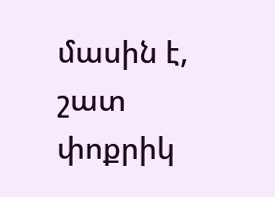մասին է, շատ փոքրիկ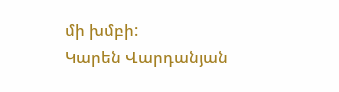մի խմբի:
Կարեն Վարդանյան